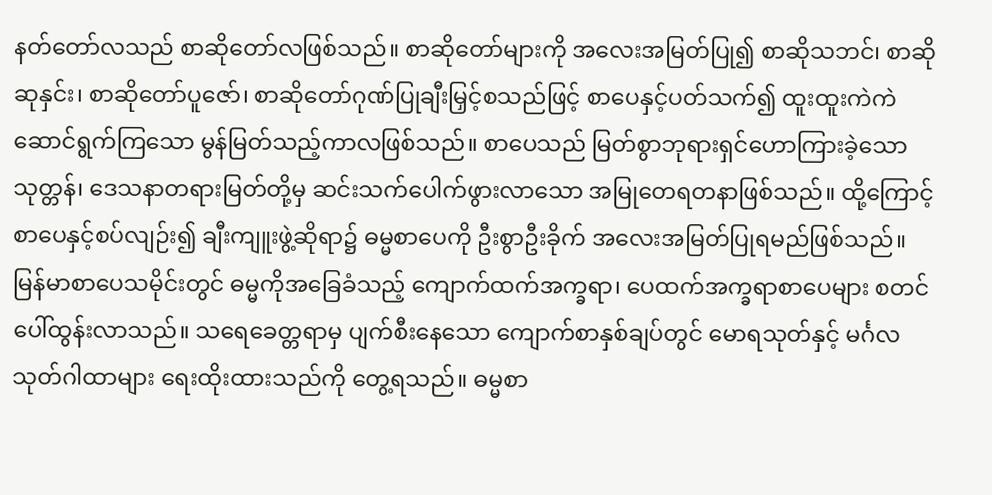နတ်တော်လသည် စာဆိုတော်လဖြစ်သည်။ စာဆိုတော်များကို အလေးအမြတ်ပြု၍ စာဆိုသဘင်၊ စာဆိုဆုနှင်း၊ စာဆိုတော်ပူဇော်၊ စာဆိုတော်ဂုဏ်ပြုချီးမြှင့်စသည်ဖြင့် စာပေနှင့်ပတ်သက်၍ ထူးထူးကဲကဲ ဆောင်ရွက်ကြသော မွန်မြတ်သည့်ကာလဖြစ်သည်။ စာပေသည် မြတ်စွာဘုရားရှင်ဟောကြားခဲ့သော သုတ္တန်၊ ဒေသနာတရားမြတ်တို့မှ ဆင်းသက်ပေါက်ဖွားလာသော အမြုတေရတနာဖြစ်သည်။ ထို့ကြောင့် စာပေနှင့်စပ်လျဉ်း၍ ချီးကျူးဖွဲ့ဆိုရာ၌ ဓမ္မစာပေကို ဦးစွာဦးခိုက် အလေးအမြတ်ပြုရမည်ဖြစ်သည်။
မြန်မာစာပေသမိုင်းတွင် ဓမ္မကိုအခြေခံသည့် ကျောက်ထက်အက္ခရာ၊ ပေထက်အက္ခရာစာပေများ စတင်ပေါ်ထွန်းလာသည်။ သရေခေတ္တရာမှ ပျက်စီးနေသော ကျောက်စာနှစ်ချပ်တွင် မောရသုတ်နှင့် မင်္ဂလသုတ်ဂါထာများ ရေးထိုးထားသည်ကို တွေ့ရသည်။ ဓမ္မစာ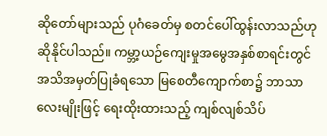ဆိုတော်များသည် ပုဂံခေတ်မှ စတင်ပေါ်ထွန်းလာသည်ဟု ဆိုနိုင်ပါသည်။ ကမ္ဘာ့ယဉ်ကျေးမှုအမွေအနှစ်စာရင်းတွင် အသိအမှတ်ပြုခံရသော မြစေတီကျောက်စာ၌ ဘာသာလေးမျိုးဖြင့် ရေးထိုးထားသည့် ကျစ်လျစ်သိပ်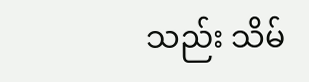သည်း သိမ်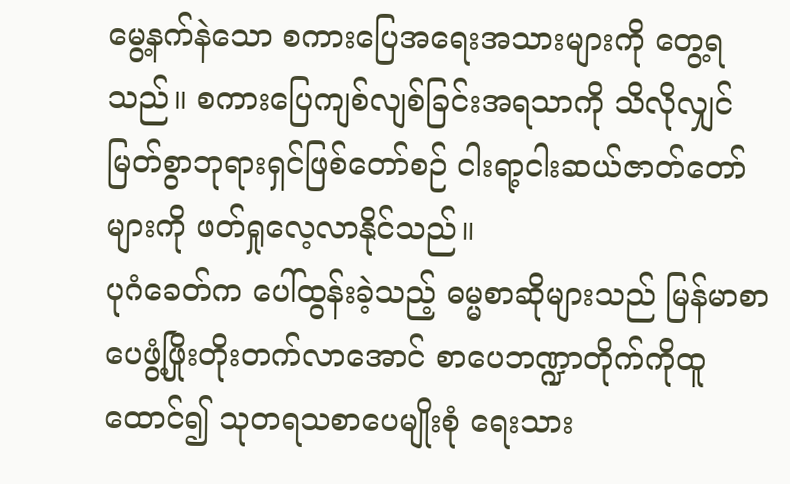မွေ့နက်နဲသော စကားပြေအရေးအသားများကို တွေ့ရသည်။ စကားပြေကျစ်လျစ်ခြင်းအရသာကို သိလိုလျှင် မြတ်စွာဘုရားရှင်ဖြစ်တော်စဉ် ငါးရာ့ငါးဆယ်ဇာတ်တော်များကို ဖတ်ရှုလေ့လာနိုင်သည်။
ပုဂံခေတ်က ပေါ်ထွန်းခဲ့သည့် ဓမ္မစာဆိုများသည် မြန်မာစာပေဖွံ့ဖြိုးတိုးတက်လာအောင် စာပေဘဏ္ဍာတိုက်ကိုထူထောင်၍ သုတရသစာပေမျိုးစုံ ရေးသား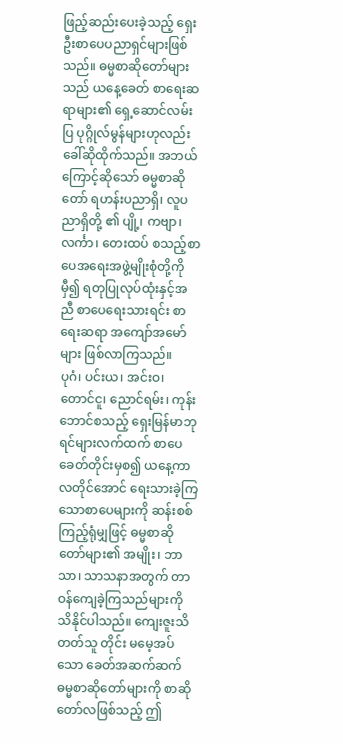ဖြည့်ဆည်းပေးခဲ့သည့် ရှေးဦးစာပေပညာရှင်များဖြစ်သည်။ ဓမ္မစာဆိုတော်များသည် ယနေ့ခေတ် စာရေးဆရာများ၏ ရှေ့ဆောင်လမ်းပြ ပုဂ္ဂိုလ်မွန်များဟုလည်း ခေါ်ဆိုထိုက်သည်။ အဘယ်ကြောင့်ဆိုသော် ဓမ္မစာဆိုတော် ရဟန်းပညာရှိ၊ လူပညာရှိတို့ ၏ ပျို့၊ ကဗျာ၊ လင်္ကာ၊ တေးထပ် စသည့်စာပေအရေးအဖွဲ့မျိုးစုံတို့ကိုမှီ၍ ရတုပြုလုပ်ထုံးနှင့်အညီ စာပေရေးသားရင်း စာရေးဆရာ အကျော်အမော်များ ဖြစ်လာကြသည်။
ပုဂံ၊ ပင်းယ၊ အင်းဝ၊ တောင်ငူ၊ ညောင်ရမ်း၊ ကုန်းဘောင်စသည့် ရှေးမြန်မာဘုရင်များလက်ထက် စာပေခေတ်တိုင်းမှစ၍ ယနေ့ကာလတိုင်အောင် ရေးသားခဲ့ကြသောစာပေများကို ဆန်းစစ်ကြည့်ရုံမျှဖြင့် ဓမ္မစာဆိုတော်များ၏ အမျိုး၊ ဘာသာ၊ သာသနာအတွက် တာဝန်ကျေခဲ့ကြသည်များကို သိနိုင်ပါသည်။ ကျေးဇူးသိတတ်သူ တိုင်း မမေ့အပ်သော ခေတ်အဆက်ဆက် ဓမ္မစာဆိုတော်များကို စာဆိုတော်လဖြစ်သည့် ဤ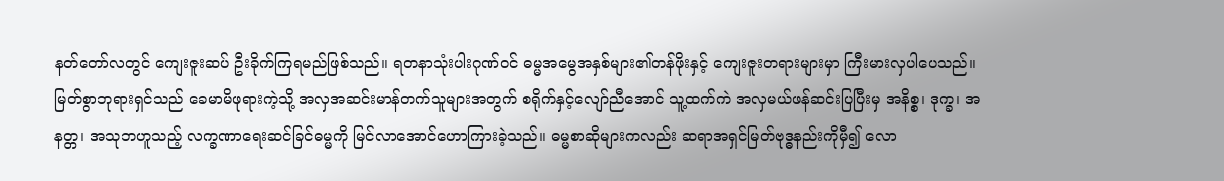နတ်တော်လတွင် ကျေးဇူးဆပ် ဦးခိုက်ကြရမည်ဖြစ်သည်။ ရတနာသုံးပါးဂုဏ်ဝင် ဓမ္မအမွေအနှစ်များ၏တန်ဖိုးနှင့် ကျေးဇူးတရားများမှာ ကြီးမားလှပါပေသည်။
မြတ်စွာဘုရားရှင်သည် ခေမာမိဖုရားကဲ့သို့ အလှအဆင်းမာန်တက်သူများအတွက် စရိုက်နှင့်လျော်ညီအောင် သူ့ထက်ကဲ အလှမယ်ဖန်ဆင်းပြပြီးမှ အနိစ္စ၊ ဒုက္ခ၊ အနတ္တ၊ အသုဘဟူသည့် လက္ခဏာရေးဆင်ခြင်ဓမ္မကို မြင်လာအောင်ဟောကြားခဲ့သည်။ ဓမ္မစာဆိုများကလည်း ဆရာအရှင်မြတ်ဗုဒ္ဓနည်းကိုမှီ၍ လော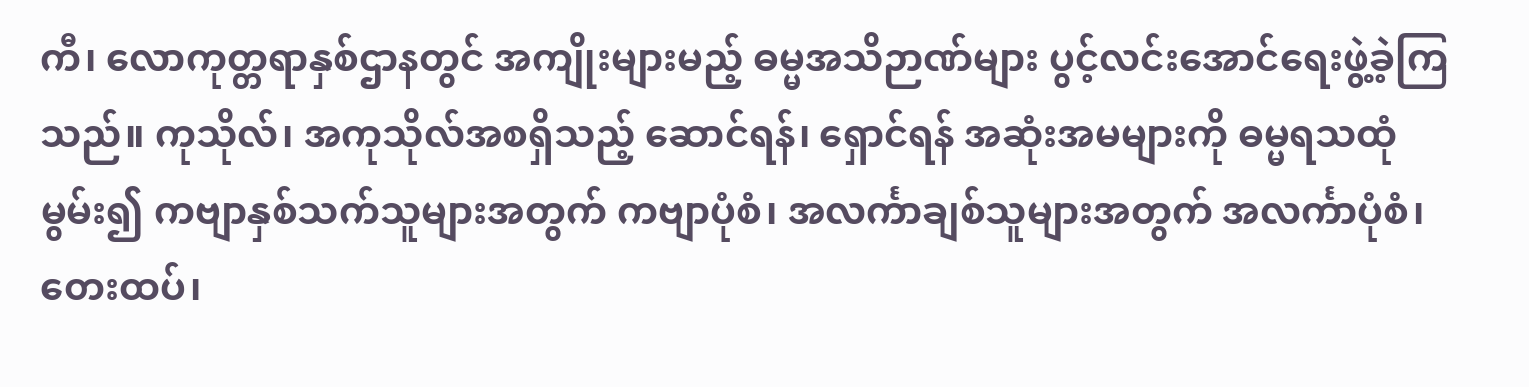ကီ၊ လောကုတ္တရာနှစ်ဌာနတွင် အကျိုးများမည့် ဓမ္မအသိဉာဏ်များ ပွင့်လင်းအောင်ရေးဖွဲ့ခဲ့ကြသည်။ ကုသိုလ်၊ အကုသိုလ်အစရှိသည့် ဆောင်ရန်၊ ရှောင်ရန် အဆုံးအမများကို ဓမ္မရသထုံမွမ်း၍ ကဗျာနှစ်သက်သူများအတွက် ကဗျာပုံစံ၊ အလင်္ကာချစ်သူများအတွက် အလင်္ကာပုံစံ၊ တေးထပ်၊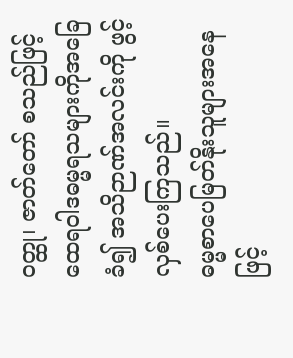ဝတ္ထု၊ ဇာတ်တော် စသည်ဖြင့် ထေရဝါဒဓမ္မရသများကိုအခြေခံ၍ အသိဉာဏ်အလင်းကို ဖွင့်လှစ်ပေးကြသည်။
ဓမ္မစာပေမြတ်နိုးသူများအနေဖြင့်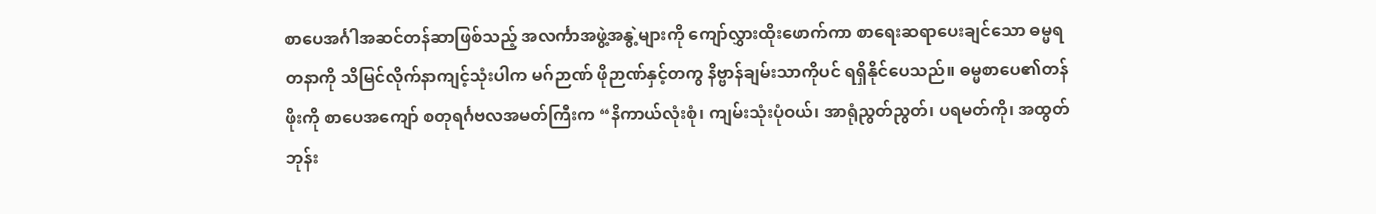စာပေအင်္ဂါအဆင်တန်ဆာဖြစ်သည့် အလင်္ကာအဖွဲ့အနွဲ့များကို ကျော်လွှားထိုးဖောက်ကာ စာရေးဆရာပေးချင်သော ဓမ္မရတနာကို သိမြင်လိုက်နာကျင့်သုံးပါက မဂ်ဉာဏ် ဖိုဉာဏ်နှင့်တကွ နိဗ္ဗာန်ချမ်းသာကိုပင် ရရှိနိုင်ပေသည်။ ဓမ္မစာပေ၏တန်ဖိုးကို စာပေအကျော် စတုရင်္ဂဗလအမတ်ကြီးက “နိကာယ်လုံးစုံ၊ ကျမ်းသုံးပုံဝယ်၊ အာရုံညွတ်ညွတ်၊ ပရမတ်ကို၊ အထွတ်ဘုန်း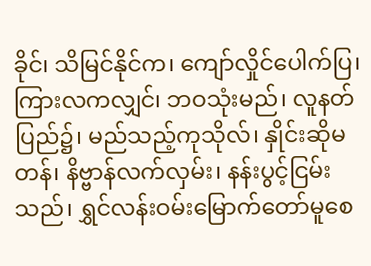ခိုင်၊ သိမြင်နိုင်က၊ ကျော်လှိုင်ပေါက်ပြ၊ ကြားလကလျှင်၊ ဘဝသုံးမည်၊ လူနတ်ပြည်၌၊ မည်သည့်ကုသိုလ်၊ နှိုင်းဆိုမတန်၊ နိဗ္ဗာန်လက်လှမ်း၊ နန်းပွင့်ငြမ်းသည်၊ ရွှင်လန်းဝမ်းမြောက်တော်မူစေ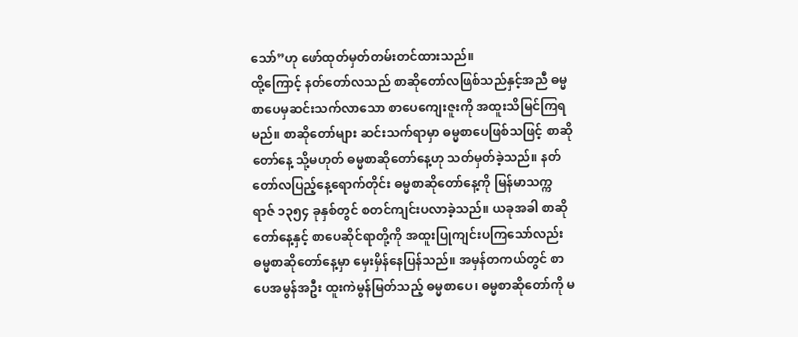သော်”ဟု ဖော်ထုတ်မှတ်တမ်းတင်ထားသည်။
ထို့ကြောင့် နတ်တော်လသည် စာဆိုတော်လဖြစ်သည်နှင့်အညီ ဓမ္မစာပေမှဆင်းသက်လာသော စာပေကျေးဇူးကို အထူးသိမြင်ကြရမည်။ စာဆိုတော်များ ဆင်းသက်ရာမှာ ဓမ္မစာပေဖြစ်သဖြင့် စာဆိုတော်နေ့ သို့မဟုတ် ဓမ္မစာဆိုတော်နေ့ဟု သတ်မှတ်ခဲ့သည်။ နတ်တော်လပြည့်နေ့ရောက်တိုင်း ဓမ္မစာဆိုတော်နေ့ကို မြန်မာသက္ကရာဇ် ၁၃၅၄ ခုနှစ်တွင် စတင်ကျင်းပလာခဲ့သည်။ ယခုအခါ စာဆိုတော်နေ့နှင့် စာပေဆိုင်ရာတို့ကို အထူးပြုကျင်းပကြသော်လည်း ဓမ္မစာဆိုတော်နေ့မှာ မှေးမှိန်နေပြန်သည်။ အမှန်တကယ်တွင် စာပေအမွန်အဦး ထူးကဲမွန်မြတ်သည့် ဓမ္မစာပေ၊ ဓမ္မစာဆိုတော်ကို မ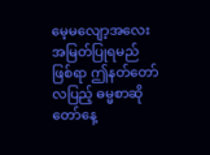မေ့မလျော့အလေးအမြတ်ပြုရမည်ဖြစ်ရာ ဤနတ်တော်လပြည့် ဓမ္မစာဆိုတော်နေ့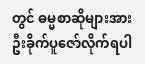တွင် ဓမ္မစာဆိုများအား ဦးခိုက်ပူဇော်လိုက်ရပါ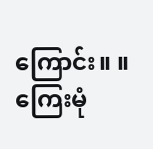ကြောင်း။ ။
ကြေးမုံ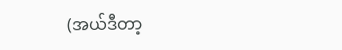(အယ်ဒီတာ့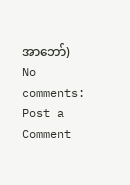အာဘော်)
No comments:
Post a Comment